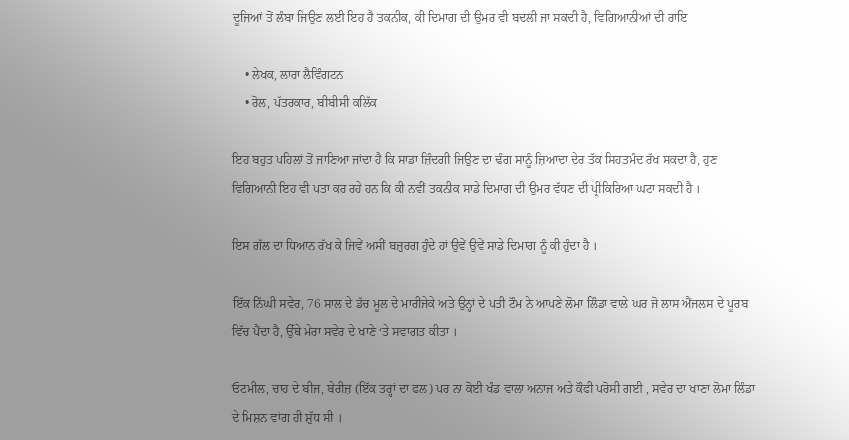ਦੂਜਿਆਂ ਤੋਂ ਲੰਬਾ ਜਿਉਣ ਲਈ ਇਹ ਹੈ ਤਕਨੀਕ, ਕੀ ਦਿਮਾਗ ਦੀ ਉਮਰ ਵੀ ਬਦਲੀ ਜਾ ਸਕਦੀ ਹੈ, ਵਿਗਿਆਨੀਆਂ ਦੀ ਰਾਇ

    • ਲੇਖਕ, ਲਾਰਾ ਲੈਵਿੰਗਟਨ
    • ਰੋਲ, ਪੱਤਰਕਾਰ, ਬੀਬੀਸੀ ਕਲਿੱਕ

ਇਹ ਬਹੁਤ ਪਹਿਲਾਂ ਤੋਂ ਜਾਣਿਆ ਜਾਂਦਾ ਹੈ ਕਿ ਸਾਡਾ ਜ਼ਿੰਦਗੀ ਜਿਉਣ ਦਾ ਢੰਗ ਸਾਨੂੰ ਜ਼ਿਆਦਾ ਦੇਰ ਤੱਕ ਸਿਹਤਮੰਦ ਰੱਖ ਸਕਦਾ ਹੈ, ਹੁਣ ਵਿਗਿਆਨੀ ਇਹ ਵੀ ਪਤਾ ਕਰ ਰਹੇ ਹਨ ਕਿ ਕੀ ਨਵੀਂ ਤਕਨੀਕ ਸਾਡੇ ਦਿਮਾਗ ਦੀ ਉਮਰ ਵੱਧਣ ਦੀ ਪ੍ਰੀਕਿਰਿਆ ਘਟਾ ਸਕਦੀ ਹੈ ।

ਇਸ ਗੱਲ ਦਾ ਧਿਆਨ ਰੱਖ ਕੇ ਜਿਵੇਂ ਅਸੀਂ ਬਜ਼ੁਰਗ ਹੁੰਦੇ ਹਾਂ ਉਵੇਂ ਉਵੇਂ ਸਾਡੇ ਦਿਮਾਗ ਨੂੰ ਕੀ ਹੁੰਦਾ ਹੈ ।

ਇੱਕ ਨਿੱਘੀ ਸਵੇਰ, 76 ਸਾਲ ਦੇ ਡੱਚ ਮੂਲ ਦੇ ਮਾਰੀਜੇਕੇ ਅਤੇ ਉਨ੍ਹਾਂ ਦੇ ਪਤੀ ਟੌਮ ਨੇ ਆਪਣੇ ਲੋਮਾ ਲਿੰਡਾ ਵਾਲੇ ਘਰ ਜੋ ਲਾਸ ਐਂਜਲਸ ਦੇ ਪੂਰਬ ਵਿੱਚ ਪੈਂਦਾ ਹੈ, ਉੱਥੇ ਮੇਰਾ ਸਵੇਰ ਦੇ ਖਾਣੇ ‘ਤੇ ਸਵਾਗਤ ਕੀਤਾ ।

ਓਟਮੀਲ, ਚਾਹ ਦੇ ਬੀਜ, ਬੇਰੀਜ਼ (ਇੱਕ ਤਰ੍ਹਾਂ ਦਾ ਫਲ) ਪਰ ਨਾ ਕੋਈ ਖੰਡ ਵਾਲਾ ਅਨਾਜ ਅਤੇ ਕੌਫੀ ਪਰੋਸੀ ਗਈ , ਸਵੇਰ ਦਾ ਖਾਣਾ ਲੋਮਾ ਲਿੰਡਾ ਦੇ ਮਿਸ਼ਨ ਵਾਂਗ ਹੀ ਸ਼ੁੱਧ ਸੀ ।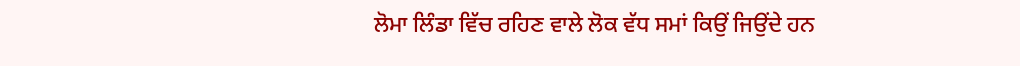ਲੋਮਾ ਲਿੰਡਾ ਵਿੱਚ ਰਹਿਣ ਵਾਲੇ ਲੋਕ ਵੱਧ ਸਮਾਂ ਕਿਉਂ ਜਿਉਂਦੇ ਹਨ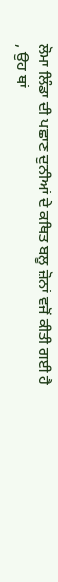ਲੋਮਾ ਲਿੰਡਾ ਦੀ ਪਛਾਣ ਦੁਨੀਆਂ ਦੇ ਕਥਿਤ ਬਲੂ ਜ਼ੋਨਾਂ ਵਜੋਂ ਕੀਤੀ ਗਈ ਹੈ , ਉਹ ਥਾਂ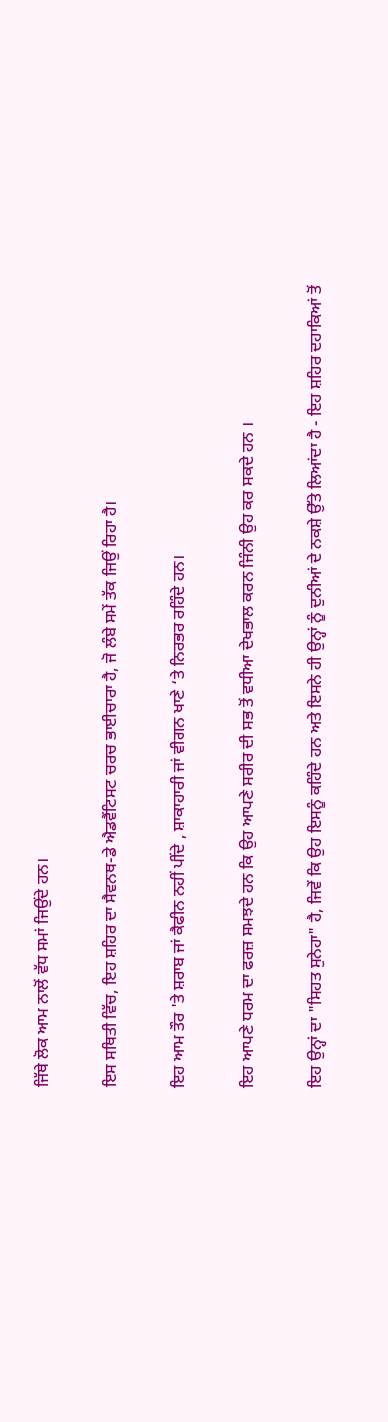ਜਿੱਥੇ ਲੋਕ ਆਮ ਨਾਲੋਂ ਵੱਧ ਸਮਾਂ ਜਿਉਂਦੇ ਹਨ।

ਇਸ ਸਥਿਤੀ ਵਿੱਚ, ਇਹ ਸ਼ਹਿਰ ਦਾ ਸੈਵਨਥ-ਡੇ ਐਡਵੈਂਟਿਸਟ ਚਰਚ ਭਾਈਚਾਰਾ ਹੈ, ਜੋ ਲੰਬੇ ਸਮੇਂ ਤੱਕ ਜਿਉਂ ਰਿਹਾ ਹੈ।

ਇਹ ਆਮ ਤੌਰ 'ਤੇ ਸ਼ਰਾਬ ਜਾਂ ਕੈਫੀਨ ਨਹੀਂ ਪੀਂਦੇ , ਸ਼ਾਕਾਹਾਰੀ ਜਾਂ ਵੀਗਨ ਖਾਣੇ ‘ਤੇ ਨਿਰਭਰ ਰਹਿੰਦੇ ਹਨ।

ਇਹ ਆਪਣੇ ਧਰਮ ਦਾ ਫਰਜ਼ ਸਮਝਦੇ ਹਨ ਕਿ ਉਹ ਆਪਣੇ ਸਰੀਰ ਦੀ ਸਭ ਤੋਂ ਵਧੀਆ ਦੇਖਭਾਲ ਕਰਨ ਜਿੰਨੀ ਉਹ ਕਰ ਸਕਦੇ ਹਨ ।

ਇਹ ਉਨ੍ਹਾਂ ਦਾ "ਸਿਹਤ ਸੁਨੇਹਾ" ਹੈ, ਜਿਵੇਂ ਕਿ ਉਹ ਇਸਨੂੰ ਕਹਿੰਦੇ ਹਨ ਅਤੇ ਇਸਨੇ ਹੀ ਉਨ੍ਹਾਂ ਨੂੰ ਦੁਨੀਆਂ ਦੇ ਨਕਸ਼ੇ ਉੱਤੇ ਲਿਆਂਦਾ ਹੈ - ਇਹ ਸ਼ਹਿਰ ਦਹਾਕਿਆਂ ਤੋਂ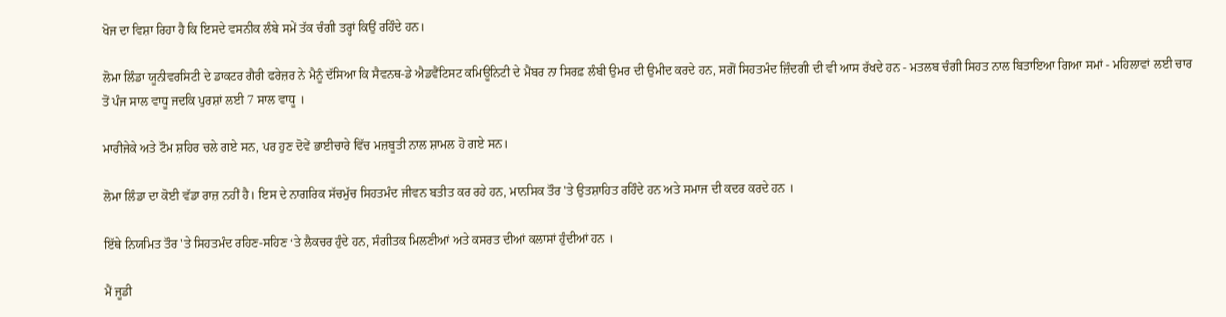ਖੋਜ ਦਾ ਵਿਸ਼ਾ ਰਿਹਾ ਹੈ ਕਿ ਇਸਦੇ ਵਸਨੀਕ ਲੰਬੇ ਸਮੇਂ ਤੱਕ ਚੰਗੀ ਤਰ੍ਹਾਂ ਕਿਉਂ ਰਹਿੰਦੇ ਹਨ।

ਲੋਮਾ ਲਿੰਡਾ ਯੂਨੀਵਰਸਿਟੀ ਦੇ ਡਾਕਟਰ ਗੈਰੀ ਫਰੇਜ਼ਰ ਨੇ ਮੈਨੂੰ ਦੱਸਿਆ ਕਿ ਸੈਵਨਥ-ਡੇ ਐਡਵੈਂਟਿਸਟ ਕਮਿਊਨਿਟੀ ਦੇ ਮੈਂਬਰ ਨਾ ਸਿਰਫ਼ ਲੰਬੀ ਉਮਰ ਦੀ ਉਮੀਦ ਕਰਦੇ ਹਨ, ਸਗੋਂ ਸਿਹਤਮੰਦ ਜ਼ਿੰਦਗੀ ਦੀ ਵੀ ਆਸ ਰੱਖਦੇ ਹਨ - ਮਤਲਬ ਚੰਗੀ ਸਿਹਤ ਨਾਲ ਬਿਤਾਇਆ ਗਿਆ ਸਮਾਂ - ਮਹਿਲਾਵਾਂ ਲਈ ਚਾਰ ਤੋਂ ਪੰਜ ਸਾਲ ਵਾਧੂ ਜਦਕਿ ਪੁਰਸ਼ਾਂ ਲਈ 7 ਸਾਲ ਵਾਧੂ ।

ਮਾਰੀਜੇਕੇ ਅਤੇ ਟੌਮ ਸ਼ਹਿਰ ਚਲੇ ਗਏ ਸਨ, ਪਰ ਹੁਣ ਦੋਵੇਂ ਭਾਈਚਾਰੇ ਵਿੱਚ ਮਜ਼ਬੂਤੀ ਨਾਲ ਸ਼ਾਮਲ ਹੋ ਗਏ ਸਨ।

ਲੋਮਾ ਲਿੰਡਾ ਦਾ ਕੋਈ ਵੱਡਾ ਰਾਜ਼ ਨਹੀਂ ਹੈ। ਇਸ ਦੇ ਨਾਗਰਿਕ ਸੱਚਮੁੱਚ ਸਿਹਤਮੰਦ ਜੀਵਨ ਬਤੀਤ ਕਰ ਰਹੇ ਹਨ, ਮਾਨਸਿਕ ਤੌਰ 'ਤੇ ਉਤਸ਼ਾਹਿਤ ਰਹਿੰਦੇ ਹਨ ਅਤੇ ਸਮਾਜ ਦੀ ਕਦਰ ਕਰਦੇ ਹਨ ।

ਇੱਥੇ ਨਿਯਮਿਤ ਤੌਰ 'ਤੇ ਸਿਹਤਮੰਦ ਰਹਿਣ-ਸਹਿਣ ‘ਤੇ ਲੈਕਚਰ ਹੁੰਦੇ ਹਨ, ਸੰਗੀਤਕ ਮਿਲਣੀਆਂ ਅਤੇ ਕਸਰਤ ਦੀਆਂ ਕਲਾਸਾਂ ਹੁੰਦੀਆਂ ਹਨ ।

ਮੈਂ ਜੂਡੀ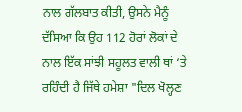ਨਾਲ ਗੱਲਬਾਤ ਕੀਤੀ, ਉਸਨੇ ਮੈਨੂੰ ਦੱਸਿਆ ਕਿ ਉਹ 112 ਹੋਰਾਂ ਲੋਕਾਂ ਦੇ ਨਾਲ ਇੱਕ ਸਾਂਝੀ ਸਹੂਲਤ ਵਾਲੀ ਥਾਂ ‘ਤੇ ਰਹਿੰਦੀ ਹੈ ਜਿੱਥੇ ਹਮੇਸ਼ਾ "ਦਿਲ ਖੋਲ੍ਹਣ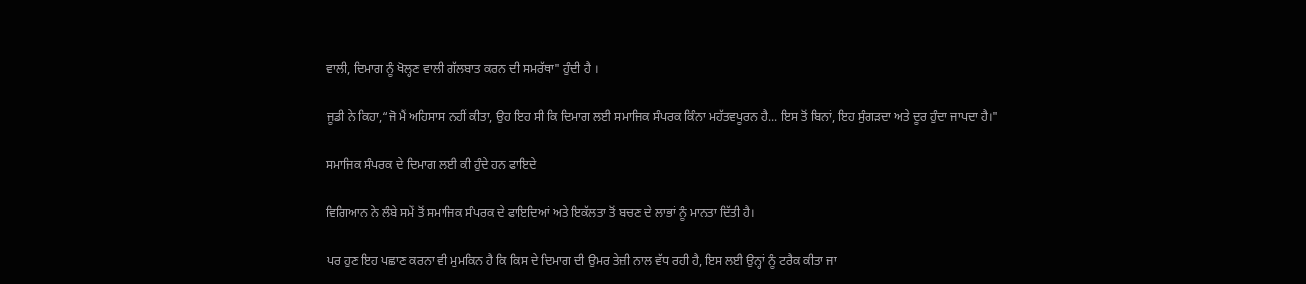ਵਾਲੀ, ਦਿਮਾਗ ਨੂੰ ਖੋਲ੍ਹਣ ਵਾਲੀ ਗੱਲਬਾਤ ਕਰਨ ਦੀ ਸਮਰੱਥਾ" ਹੁੰਦੀ ਹੈ ।

ਜੂਡੀ ਨੇ ਕਿਹਾ,“ਜੋ ਮੈਂ ਅਹਿਸਾਸ ਨਹੀਂ ਕੀਤਾ, ਉਹ ਇਹ ਸੀ ਕਿ ਦਿਮਾਗ ਲਈ ਸਮਾਜਿਕ ਸੰਪਰਕ ਕਿੰਨਾ ਮਹੱਤਵਪੂਰਨ ਹੈ... ਇਸ ਤੋਂ ਬਿਨਾਂ, ਇਹ ਸੁੰਗੜਦਾ ਅਤੇ ਦੂਰ ਹੁੰਦਾ ਜਾਪਦਾ ਹੈ।"

ਸਮਾਜਿਕ ਸੰਪਰਕ ਦੇ ਦਿਮਾਗ ਲਈ ਕੀ ਹੁੰਦੇ ਹਨ ਫਾਇਦੇ

ਵਿਗਿਆਨ ਨੇ ਲੰਬੇ ਸਮੇਂ ਤੋਂ ਸਮਾਜਿਕ ਸੰਪਰਕ ਦੇ ਫਾਇਦਿਆਂ ਅਤੇ ਇਕੱਲਤਾ ਤੋਂ ਬਚਣ ਦੇ ਲਾਭਾਂ ਨੂੰ ਮਾਨਤਾ ਦਿੱਤੀ ਹੈ।

ਪਰ ਹੁਣ ਇਹ ਪਛਾਣ ਕਰਨਾ ਵੀ ਮੁਮਕਿਨ ਹੈ ਕਿ ਕਿਸ ਦੇ ਦਿਮਾਗ ਦੀ ਉਮਰ ਤੇਜ਼ੀ ਨਾਲ ਵੱਧ ਰਹੀ ਹੈ, ਇਸ ਲਈ ਉਨ੍ਹਾਂ ਨੂੰ ਟਰੈਕ ਕੀਤਾ ਜਾ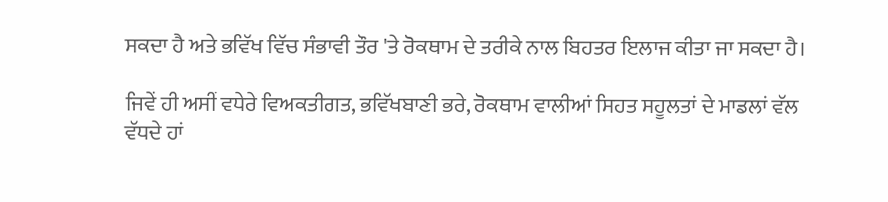ਸਕਦਾ ਹੈ ਅਤੇ ਭਵਿੱਖ ਵਿੱਚ ਸੰਭਾਵੀ ਤੌਰ 'ਤੇ ਰੋਕਥਾਮ ਦੇ ਤਰੀਕੇ ਨਾਲ ਬਿਹਤਰ ਇਲਾਜ ਕੀਤਾ ਜਾ ਸਕਦਾ ਹੈ।

ਜਿਵੇਂ ਹੀ ਅਸੀਂ ਵਧੇਰੇ ਵਿਅਕਤੀਗਤ, ਭਵਿੱਖਬਾਣੀ ਭਰੇ, ਰੋਕਥਾਮ ਵਾਲੀਆਂ ਸਿਹਤ ਸਹੂਲਤਾਂ ਦੇ ਮਾਡਲਾਂ ਵੱਲ ਵੱਧਦੇ ਹਾਂ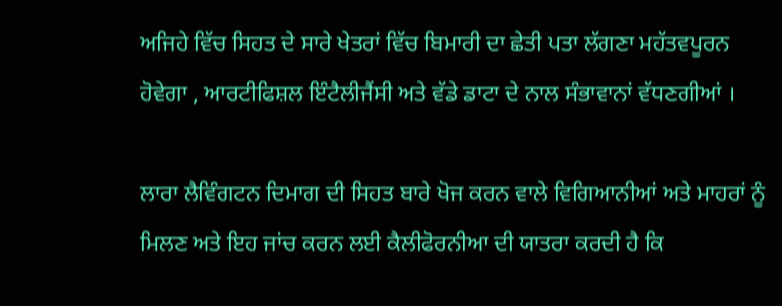ਅਜਿਹੇ ਵਿੱਚ ਸਿਹਤ ਦੇ ਸਾਰੇ ਖੇਤਰਾਂ ਵਿੱਚ ਬਿਮਾਰੀ ਦਾ ਛੇਤੀ ਪਤਾ ਲੱਗਣਾ ਮਹੱਤਵਪੂਰਨ ਹੋਵੇਗਾ , ਆਰਟੀਫਿਸ਼ਲ ਇੰਟੈਲੀਜੈਂਸੀ ਅਤੇ ਵੱਡੇ ਡਾਟਾ ਦੇ ਨਾਲ ਸੰਭਾਵਾਨਾਂ ਵੱਧਣਗੀਆਂ ।

ਲਾਰਾ ਲੈਵਿੰਗਟਨ ਦਿਮਾਗ ਦੀ ਸਿਹਤ ਬਾਰੇ ਖੋਜ ਕਰਨ ਵਾਲੇ ਵਿਗਿਆਨੀਆਂ ਅਤੇ ਮਾਹਰਾਂ ਨੂੰ ਮਿਲਣ ਅਤੇ ਇਹ ਜਾਂਚ ਕਰਨ ਲਈ ਕੈਲੀਫੋਰਨੀਆ ਦੀ ਯਾਤਰਾ ਕਰਦੀ ਹੈ ਕਿ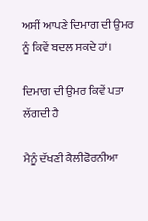ਅਸੀਂ ਆਪਣੇ ਦਿਮਾਗ ਦੀ ਉਮਰ ਨੂੰ ਕਿਵੇਂ ਬਦਲ ਸਕਦੇ ਹਾਂ।

ਦਿਮਾਗ ਦੀ ਉਮਰ ਕਿਵੇਂ ਪਤਾ ਲੱਗਦੀ ਹੈ

ਮੈਨੂੰ ਦੱਖਣੀ ਕੈਲੀਫੋਰਨੀਆ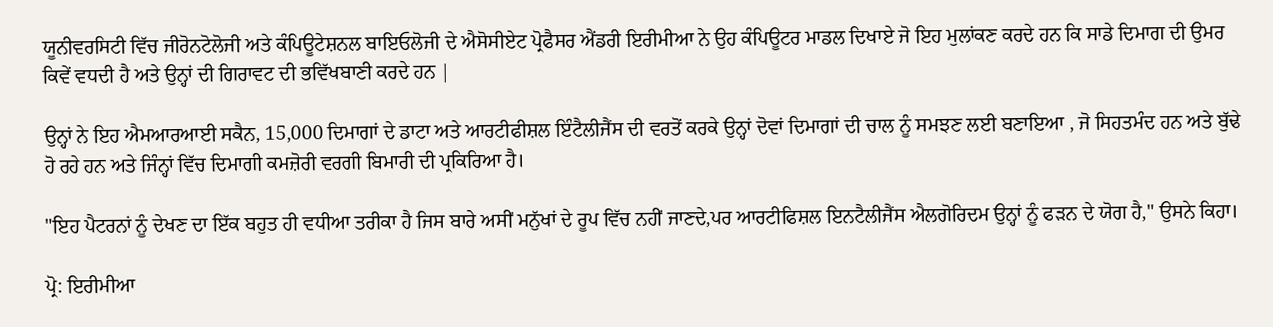ਯੂਨੀਵਰਸਿਟੀ ਵਿੱਚ ਜੀਰੋਨਟੋਲੋਜੀ ਅਤੇ ਕੰਪਿਊਟੇਸ਼ਨਲ ਬਾਇਓਲੋਜੀ ਦੇ ਐਸੋਸੀਏਟ ਪ੍ਰੋਫੈਸਰ ਐਂਡਰੀ ਇਰੀਮੀਆ ਨੇ ਉਹ ਕੰਪਿਊਟਰ ਮਾਡਲ ਦਿਖਾਏ ਜੋ ਇਹ ਮੁਲਾਂਕਣ ਕਰਦੇ ਹਨ ਕਿ ਸਾਡੇ ਦਿਮਾਗ ਦੀ ਉਮਰ ਕਿਵੇਂ ਵਧਦੀ ਹੈ ਅਤੇ ਉਨ੍ਹਾਂ ਦੀ ਗਿਰਾਵਟ ਦੀ ਭਵਿੱਖਬਾਣੀ ਕਰਦੇ ਹਨ |

ਉਨ੍ਹਾਂ ਨੇ ਇਹ ਐਮਆਰਆਈ ਸਕੈਨ, 15,000 ਦਿਮਾਗਾਂ ਦੇ ਡਾਟਾ ਅਤੇ ਆਰਟੀਫੀਸ਼ਲ ਇੰਟੈਲੀਜੈਂਸ ਦੀ ਵਰਤੋਂ ਕਰਕੇ ਉਨ੍ਹਾਂ ਦੋਵਾਂ ਦਿਮਾਗਾਂ ਦੀ ਚਾਲ ਨੂੰ ਸਮਝਣ ਲਈ ਬਣਾਇਆ , ਜੋ ਸਿਹਤਮੰਦ ਹਨ ਅਤੇ ਬੁੱਢੇ ਹੋ ਰਹੇ ਹਨ ਅਤੇ ਜਿੰਨ੍ਹਾਂ ਵਿੱਚ ਦਿਮਾਗੀ ਕਮਜ਼ੋਰੀ ਵਰਗੀ ਬਿਮਾਰੀ ਦੀ ਪ੍ਰਕਿਰਿਆ ਹੈ।

"ਇਹ ਪੈਟਰਨਾਂ ਨੂੰ ਦੇਖਣ ਦਾ ਇੱਕ ਬਹੁਤ ਹੀ ਵਧੀਆ ਤਰੀਕਾ ਹੈ ਜਿਸ ਬਾਰੇ ਅਸੀਂ ਮਨੁੱਖਾਂ ਦੇ ਰੂਪ ਵਿੱਚ ਨਹੀਂ ਜਾਣਦੇ,ਪਰ ਆਰਟੀਫਿਸ਼ਲ ਇਨਟੈਲੀਜੈਂਸ ਐਲਗੋਰਿਦਮ ਉਨ੍ਹਾਂ ਨੂੰ ਫੜਨ ਦੇ ਯੋਗ ਹੈ," ਉਸਨੇ ਕਿਹਾ।

ਪ੍ਰੋ: ਇਰੀਮੀਆ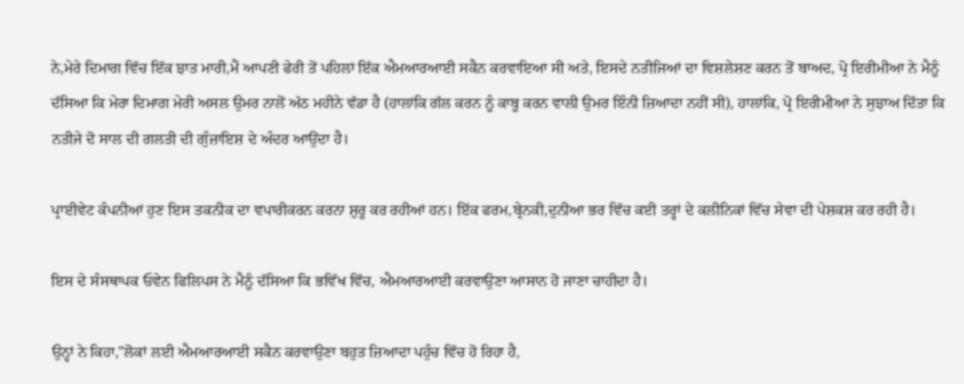ਨੇ,ਮੇਰੇ ਦਿਮਾਗ ਵਿੱਚ ਇੱਕ ਝਾਤ ਮਾਰੀ,ਮੈਂ ਆਪਣੀ ਫੇਰੀ ਤੋਂ ਪਹਿਲਾਂ ਇੱਕ ਐਮਆਰਆਈ ਸਕੈਨ ਕਰਵਾਇਆ ਸੀ ਅਤੇ, ਇਸਦੇ ਨਤੀਜਿਆਂ ਦਾ ਵਿਸ਼ਲੇਸ਼ਣ ਕਰਨ ਤੋਂ ਬਾਅਦ, ਪ੍ਰੋ ਇਰੀਮੀਆ ਨੇ ਮੈਨੂੰ ਦੱਸਿਆ ਕਿ ਮੇਰਾ ਦਿਮਾਗ ਮੇਰੀ ਅਸਲ ਉਮਰ ਨਾਲੋਂ ਅੱਠ ਮਹੀਨੇ ਵੱਡਾ ਹੈ (ਹਾਲਾਂਕਿ ਗੱਲ ਕਰਨ ਨੂੰ ਕਾਬੂ ਕਰਨ ਵਾਲੀ ਉਮਰ ਇੰਨੀ ਜ਼ਿਆਦਾ ਨਹੀਂ ਸੀ), ਹਾਲਾਂਕਿ, ਪ੍ਰੋ ਇਰੀਮੀਆ ਨੇ ਸੁਝਾਅ ਦਿੱਤਾ ਕਿ ਨਤੀਜੇ ਦੋ ਸਾਲ ਦੀ ਗਲਤੀ ਦੀ ਗੁੰਜ਼ਾਇਸ਼ ਦੇ ਅੰਦਰ ਆਉਂਦਾ ਹੈ।

ਪ੍ਰਾਈਵੇਟ ਕੰਪਨੀਆਂ ਹੁਣ ਇਸ ਤਕਨੀਕ ਦਾ ਵਪਾਰੀਕਰਨ ਕਰਨਾ ਸ਼ੁਰੂ ਕਰ ਰਹੀਆਂ ਹਨ। ਇੱਕ ਫਰਮ,ਬ੍ਰੇਨਕੀ,ਦੁਨੀਆ ਭਰ ਵਿੱਚ ਕਈ ਤਰ੍ਹਾਂ ਦੇ ਕਲੀਨਿਕਾਂ ਵਿੱਚ ਸੇਵਾ ਦੀ ਪੇਸ਼ਕਸ਼ ਕਰ ਰਹੀ ਹੈ।

ਇਸ ਦੇ ਸੰਸਥਾਪਕ ਓਵੇਨ ਫਿਲਿਪਸ ਨੇ ਮੈਨੂੰ ਦੱਸਿਆ ਕਿ ਭਵਿੱਖ ਵਿੱਚ, ਐਮਆਰਆਈ ਕਰਵਾਉਣਾ ਆਸਾਨ ਹੋ ਜਾਣਾ ਚਾਹੀਦਾ ਹੈ।

ਉਨ੍ਹਾਂ ਨੇ ਕਿਹਾ,"ਲੋਕਾਂ ਲਈ ਐਮਆਰਆਈ ਸਕੈਨ ਕਰਵਾਉਣਾ ਬਹੁਤ ਜ਼ਿਆਦਾ ਪਹੁੰਚ ਵਿੱਚ ਹੋ ਰਿਹਾ ਹੈ,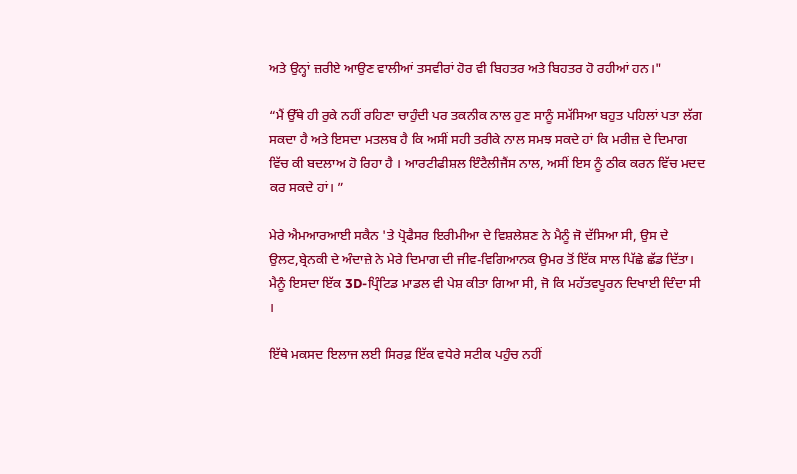ਅਤੇ ਉਨ੍ਹਾਂ ਜ਼ਰੀਏ ਆਉਣ ਵਾਲੀਆਂ ਤਸਵੀਰਾਂ ਹੋਰ ਵੀ ਬਿਹਤਰ ਅਤੇ ਬਿਹਤਰ ਹੋ ਰਹੀਆਂ ਹਨ।"

“ਮੈਂ ਉੱਥੇ ਹੀ ਰੁਕੇ ਨਹੀਂ ਰਹਿਣਾ ਚਾਹੁੰਦੀ ਪਰ ਤਕਨੀਕ ਨਾਲ ਹੁਣ ਸਾਨੂੰ ਸਮੱਸਿਆ ਬਹੁਤ ਪਹਿਲਾਂ ਪਤਾ ਲੱਗ ਸਕਦਾ ਹੈ ਅਤੇ ਇਸਦਾ ਮਤਲਬ ਹੈ ਕਿ ਅਸੀਂ ਸਹੀ ਤਰੀਕੇ ਨਾਲ ਸਮਝ ਸਕਦੇ ਹਾਂ ਕਿ ਮਰੀਜ਼ ਦੇ ਦਿਮਾਗ ਵਿੱਚ ਕੀ ਬਦਲਾਅ ਹੋ ਰਿਹਾ ਹੈ । ਆਰਟੀਫੀਸ਼ਲ ਇੰਟੈਲੀਜੈਂਸ ਨਾਲ, ਅਸੀਂ ਇਸ ਨੂੰ ਠੀਕ ਕਰਨ ਵਿੱਚ ਮਦਦ ਕਰ ਸਕਦੇ ਹਾਂ। ”

ਮੇਰੇ ਐਮਆਰਆਈ ਸਕੈਨ 'ਤੇ ਪ੍ਰੋਫੈਸਰ ਇਰੀਮੀਆ ਦੇ ਵਿਸ਼ਲੇਸ਼ਣ ਨੇ ਮੈਨੂੰ ਜੋ ਦੱਸਿਆ ਸੀ, ਉਸ ਦੇ ਉਲਟ,ਬ੍ਰੇਨਕੀ ਦੇ ਅੰਦਾਜ਼ੇ ਨੇ ਮੇਰੇ ਦਿਮਾਗ ਦੀ ਜੀਵ-ਵਿਗਿਆਨਕ ਉਮਰ ਤੋਂ ਇੱਕ ਸਾਲ ਪਿੱਛੇ ਛੱਡ ਦਿੱਤਾ। ਮੈਨੂੰ ਇਸਦਾ ਇੱਕ 3D-ਪ੍ਰਿੰਟਿਡ ਮਾਡਲ ਵੀ ਪੇਸ਼ ਕੀਤਾ ਗਿਆ ਸੀ, ਜੋ ਕਿ ਮਹੱਤਵਪੂਰਨ ਦਿਖਾਈ ਦਿੰਦਾ ਸੀ ।

ਇੱਥੇ ਮਕਸਦ ਇਲਾਜ ਲਈ ਸਿਰਫ਼ ਇੱਕ ਵਧੇਰੇ ਸਟੀਕ ਪਹੁੰਚ ਨਹੀਂ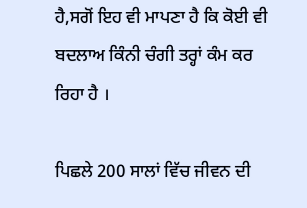ਹੈ,ਸਗੋਂ ਇਹ ਵੀ ਮਾਪਣਾ ਹੈ ਕਿ ਕੋਈ ਵੀ ਬਦਲਾਅ ਕਿੰਨੀ ਚੰਗੀ ਤਰ੍ਹਾਂ ਕੰਮ ਕਰ ਰਿਹਾ ਹੈ ।

ਪਿਛਲੇ 200 ਸਾਲਾਂ ਵਿੱਚ ਜੀਵਨ ਦੀ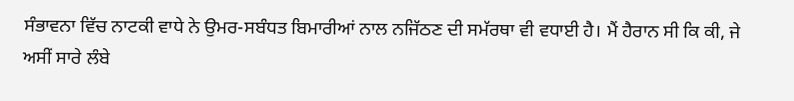ਸੰਭਾਵਨਾ ਵਿੱਚ ਨਾਟਕੀ ਵਾਧੇ ਨੇ ਉਮਰ-ਸਬੰਧਤ ਬਿਮਾਰੀਆਂ ਨਾਲ ਨਜਿੱਠਣ ਦੀ ਸਮੱਰਥਾ ਵੀ ਵਧਾਈ ਹੈ। ਮੈਂ ਹੈਰਾਨ ਸੀ ਕਿ ਕੀ, ਜੇ ਅਸੀਂ ਸਾਰੇ ਲੰਬੇ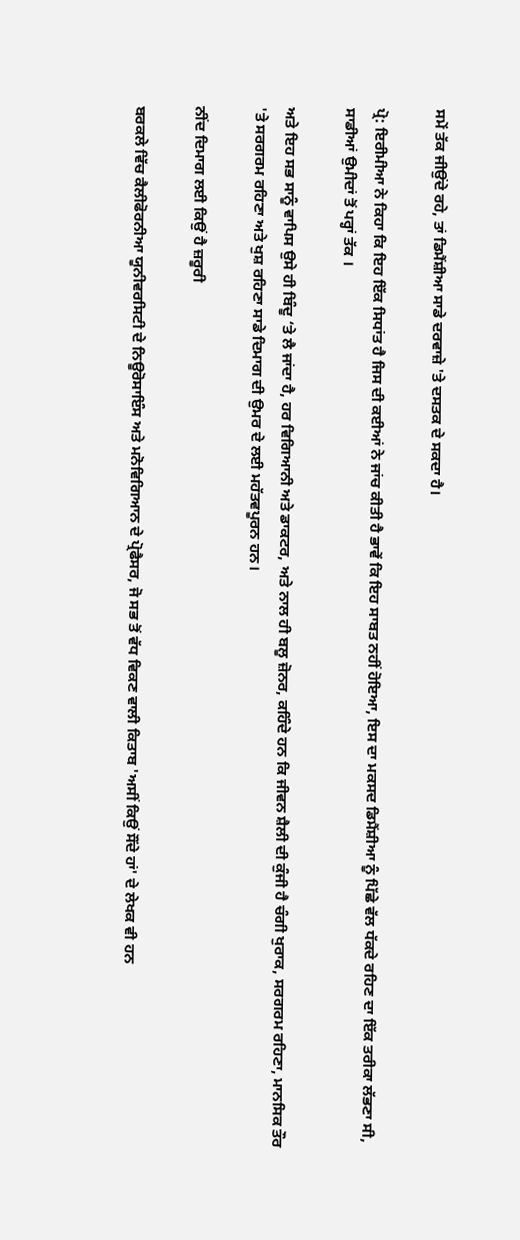ਸਮੇਂ ਤੱਕ ਜੀਉਂਦੇ ਰਹੇ, ਤਾਂ ਡਿਮੈਂਸ਼ੀਆ ਸਾਡੇ ਦਰਵਾਜ਼ੇ 'ਤੇ ਦਸਤਕ ਦੇ ਸਕਦਾ ਹੈ।

ਪ੍ਰੋ: ਇਰੀਮੀਆ ਨੇ ਕਿਹਾ ਕਿ ਇਹ ਇੱਕ ਸਿਧਾਂਤ ਹੈ ਜਿਸ ਦੀ ਕਈਆਂ ਨੇ ਜਾਂਚ ਕੀਤੀ ਹੈ ਭਾਵੇਂ ਕਿ ਇਹ ਸਾਬਤ ਨਹੀਂ ਹੋਇਆ, ਇਸ ਦਾ ਮਕਸਦ ਡਿਮੈਂਸ਼ੀਆ ਨੂੰ ਪਿੱਛੇ ਵੱਲ ਧੱਕਦੇ ਰਹਿਣ ਦਾ ਇੱਕ ਤਰੀਕਾ ਲੱਭਣਾ ਸੀ, ਸਾਡੀਆਂ ਉਮੀਦਾਂ ਤੋਂ ਪਰ੍ਹਾਂ ਤੱਕ ।

ਅਤੇ ਇਹ ਸਭ ਸਾਨੂੰ ਵਾਪਿਸ ਉਸੇ ਹੀ ਬਿੰਦੂ ‘ਤੇ ਲੈ ਜਾਂਦਾ ਹੈ, ਹਰ ਵਿਗਿਆਨੀ ਅਤੇ ਡਾਕਟਰ, ਅਤੇ ਨਾਲ ਹੀ ਬਲੂ ਜ਼ੋਨਰ, ਕਹਿੰਦੇ ਹਨ ਕਿ ਜੀਵਨ ਸ਼ੈਲੀ ਦੀ ਕੁੰਜੀ ਹੈ ਚੰਗੀ ਖੁਰਾਕ, ਸਰਗਰਮ ਰਹਿਣਾ, ਮਾਨਸਿਕ ਤੌਰ 'ਤੇ ਸਰਗਰਮ ਰਹਿਣਾ ਅਤੇ ਖੁਸ਼ ਰਹਿਣਾ ਸਾਡੇ ਦਿਮਾਗ ਦੀ ਉਮਰ ਦੇ ਲਈ ਮਹੱਤਵਪੂਰਨ ਹਨ।

ਨੀਂਦ ਦਿਮਾਗ ਲਈ ਕਿਉਂ ਹੈ ਜ਼ਰੂਰੀ

ਬਰਕਲੇ ਵਿੱਚ ਕੈਲੀਫੋਰਨੀਆ ਯੂਨੀਵਰਸਿਟੀ ਦੇ ਨਿਊਰੋਸਾਇੰਸ ਅਤੇ ਮਨੋਵਿਗਿਆਨ ਦੇ ਪ੍ਰੋਫੈਸਰ, ਜੋ ਸਭ ਤੋਂ ਵੱਧ ਵਿਕਣ ਵਾਲੀ ਕਿਤਾਬ 'ਅਸੀਂ ਕਿਉਂ ਸੌਂਦੇ ਹਾਂ' ਦੇ ਲੇਖਕ ਵੀ ਹਨ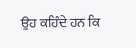ਉਹ ਕਹਿੰਦੇ ਹਨ ਕਿ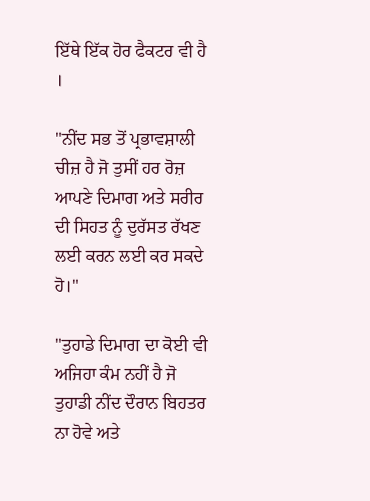ਇੱਥੇ ਇੱਕ ਹੋਰ ਫੈਕਟਰ ਵੀ ਹੈ ।

"ਨੀਂਦ ਸਭ ਤੋਂ ਪ੍ਰਭਾਵਸ਼ਾਲੀ ਚੀਜ਼ ਹੈ ਜੋ ਤੁਸੀਂ ਹਰ ਰੋਜ਼ ਆਪਣੇ ਦਿਮਾਗ ਅਤੇ ਸਰੀਰ ਦੀ ਸਿਹਤ ਨੂੰ ਦੁਰੱਸਤ ਰੱਖਣ ਲਈ ਕਰਨ ਲਈ ਕਰ ਸਕਦੇ ਹੋ।"

"ਤੁਹਾਡੇ ਦਿਮਾਗ ਦਾ ਕੋਈ ਵੀ ਅਜਿਹਾ ਕੰਮ ਨਹੀਂ ਹੈ ਜੋ ਤੁਹਾਡੀ ਨੀਂਦ ਦੌਰਾਨ ਬਿਹਤਰ ਨਾ ਹੋਵੇ ਅਤੇ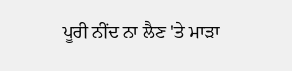ਪੂਰੀ ਨੀਂਦ ਨਾ ਲੈਣ 'ਤੇ ਮਾੜਾ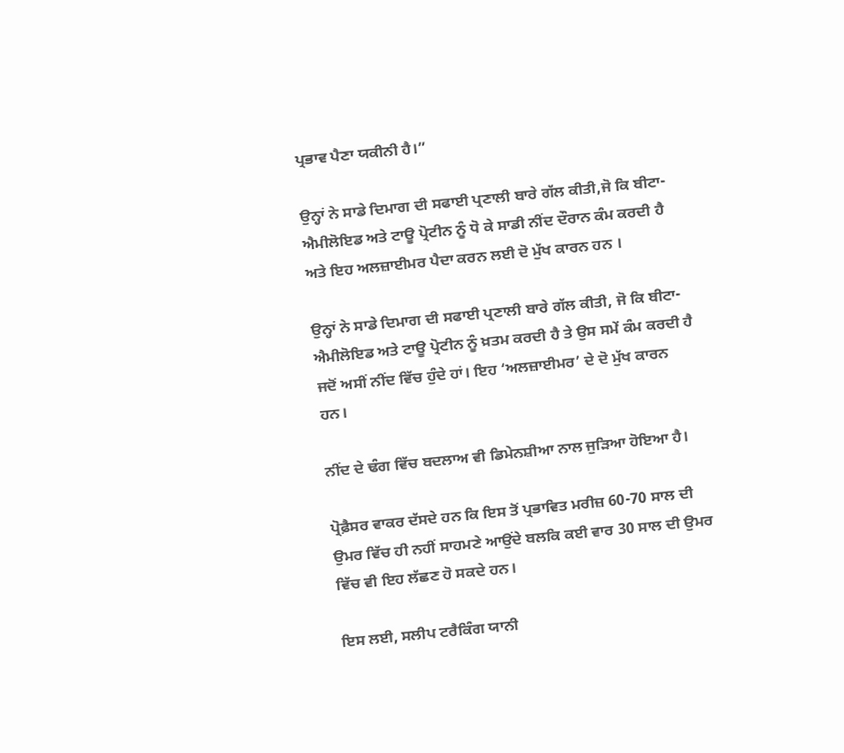ਪ੍ਰਭਾਵ ਪੈਣਾ ਯਕੀਨੀ ਹੈ।”

ਉਨ੍ਹਾਂ ਨੇ ਸਾਡੇ ਦਿਮਾਗ ਦੀ ਸਫਾਈ ਪ੍ਰਣਾਲੀ ਬਾਰੇ ਗੱਲ ਕੀਤੀ,ਜੋ ਕਿ ਬੀਟਾ-ਐਮੀਲੋਇਡ ਅਤੇ ਟਾਊ ਪ੍ਰੋਟੀਨ ਨੂੰ ਧੋ ਕੇ ਸਾਡੀ ਨੀਂਦ ਦੌਰਾਨ ਕੰਮ ਕਰਦੀ ਹੈ ਅਤੇ ਇਹ ਅਲਜ਼ਾਈਮਰ ਪੈਦਾ ਕਰਨ ਲਈ ਦੋ ਮੁੱਖ ਕਾਰਨ ਹਨ ।

ਉਨ੍ਹਾਂ ਨੇ ਸਾਡੇ ਦਿਮਾਗ ਦੀ ਸਫਾਈ ਪ੍ਰਣਾਲੀ ਬਾਰੇ ਗੱਲ ਕੀਤੀ, ਜੋ ਕਿ ਬੀਟਾ-ਐਮੀਲੋਇਡ ਅਤੇ ਟਾਊ ਪ੍ਰੋਟੀਨ ਨੂੰ ਖ਼ਤਮ ਕਰਦੀ ਹੈ ਤੇ ਉਸ ਸਮੇਂ ਕੰਮ ਕਰਦੀ ਹੈ ਜਦੋਂ ਅਸੀਂ ਨੀਂਦ ਵਿੱਚ ਹੁੰਦੇ ਹਾਂ। ਇਹ ‘ਅਲਜ਼ਾਈਮਰ’ ਦੇ ਦੋ ਮੁੱਖ ਕਾਰਨ ਹਨ।

ਨੀਂਦ ਦੇ ਢੰਗ ਵਿੱਚ ਬਦਲਾਅ ਵੀ ਡਿਮੇਨਸ਼ੀਆ ਨਾਲ ਜੁੜਿਆ ਹੋਇਆ ਹੈ।

ਪ੍ਰੋਫ਼ੈਸਰ ਵਾਕਰ ਦੱਸਦੇ ਹਨ ਕਿ ਇਸ ਤੋਂ ਪ੍ਰਭਾਵਿਤ ਮਰੀਜ਼ 60-70 ਸਾਲ ਦੀ ਉਮਰ ਵਿੱਚ ਹੀ ਨਹੀਂ ਸਾਹਮਣੇ ਆਉਂਦੇ ਬਲਕਿ ਕਈ ਵਾਰ 30 ਸਾਲ ਦੀ ਉਮਰ ਵਿੱਚ ਵੀ ਇਹ ਲੱਛਣ ਹੋ ਸਕਦੇ ਹਨ।

ਇਸ ਲਈ, ਸਲੀਪ ਟਰੈਕਿੰਗ ਯਾਨੀ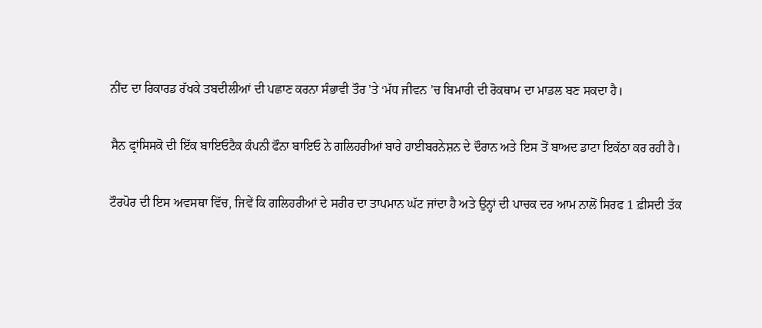ਨੀਂਦ ਦਾ ਰਿਕਾਰਡ ਰੱਖਕੇ ਤਬਦੀਲੀਆਂ ਦੀ ਪਛਾਣ ਕਰਨਾ ਸੰਭਾਵੀ ਤੌਰ 'ਤੇ ‘ਮੱਧ ਜੀਵਨ ’ਚ ਬਿਮਾਰੀ ਦੀ ਰੋਕਥਾਮ ਦਾ ਮਾਡਲ ਬਣ ਸਕਦਾ ਹੈ।

ਸੈਨ ਫ੍ਰਾਂਸਿਸਕੋ ਦੀ ਇੱਕ ਬਾਇਓਟੈਕ ਕੰਪਨੀ ਫੌਨਾ ਬਾਇਓ ਨੇ ਗਲਿਹਰੀਆਂ ਬਾਰੇ ਹਾਈਬਰਨੇਸ਼ਨ ਦੇ ਦੌਰਾਨ ਅਤੇ ਇਸ ਤੋਂ ਬਾਅਦ ਡਾਟਾ ਇਕੱਠਾ ਕਰ ਰਹੀ ਹੈ।

ਟੌਰਪੋਰ ਦੀ ਇਸ ਅਵਸਥਾ ਵਿੱਚ, ਜਿਵੇਂ ਕਿ ਗਲਿਹਰੀਆਂ ਦੇ ਸਰੀਰ ਦਾ ਤਾਪਮਾਨ ਘੱਟ ਜਾਂਦਾ ਹੈ ਅਤੇ ਉਨ੍ਹਾਂ ਦੀ ਪਾਚਕ ਦਰ ਆਮ ਨਾਲੋਂ ਸਿਰਫ 1 ਫ਼ੀਸਦੀ ਤੱਕ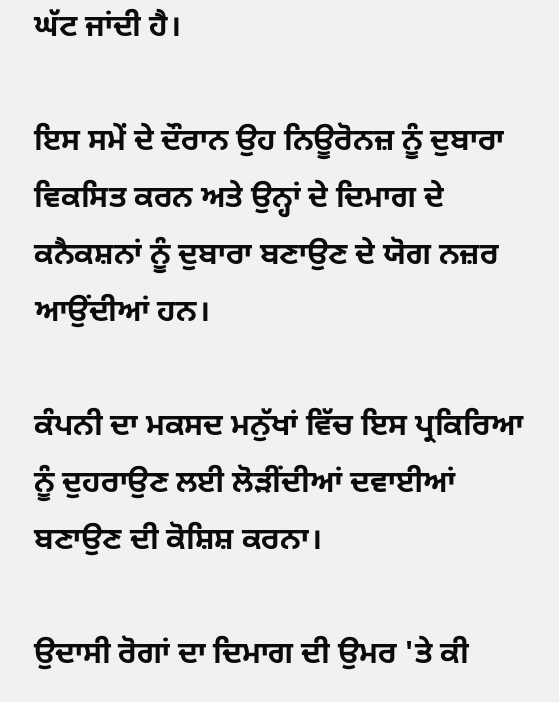ਘੱਟ ਜਾਂਦੀ ਹੈ।

ਇਸ ਸਮੇਂ ਦੇ ਦੌਰਾਨ ਉਹ ਨਿਊਰੋਨਜ਼ ਨੂੰ ਦੁਬਾਰਾ ਵਿਕਸਿਤ ਕਰਨ ਅਤੇ ਉਨ੍ਹਾਂ ਦੇ ਦਿਮਾਗ ਦੇ ਕਨੈਕਸ਼ਨਾਂ ਨੂੰ ਦੁਬਾਰਾ ਬਣਾਉਣ ਦੇ ਯੋਗ ਨਜ਼ਰ ਆਉਂਦੀਆਂ ਹਨ।

ਕੰਪਨੀ ਦਾ ਮਕਸਦ ਮਨੁੱਖਾਂ ਵਿੱਚ ਇਸ ਪ੍ਰਕਿਰਿਆ ਨੂੰ ਦੁਹਰਾਉਣ ਲਈ ਲੋੜੀਂਦੀਆਂ ਦਵਾਈਆਂ ਬਣਾਉਣ ਦੀ ਕੋਸ਼ਿਸ਼ ਕਰਨਾ।

ਉਦਾਸੀ ਰੋਗਾਂ ਦਾ ਦਿਮਾਗ ਦੀ ਉਮਰ 'ਤੇ ਕੀ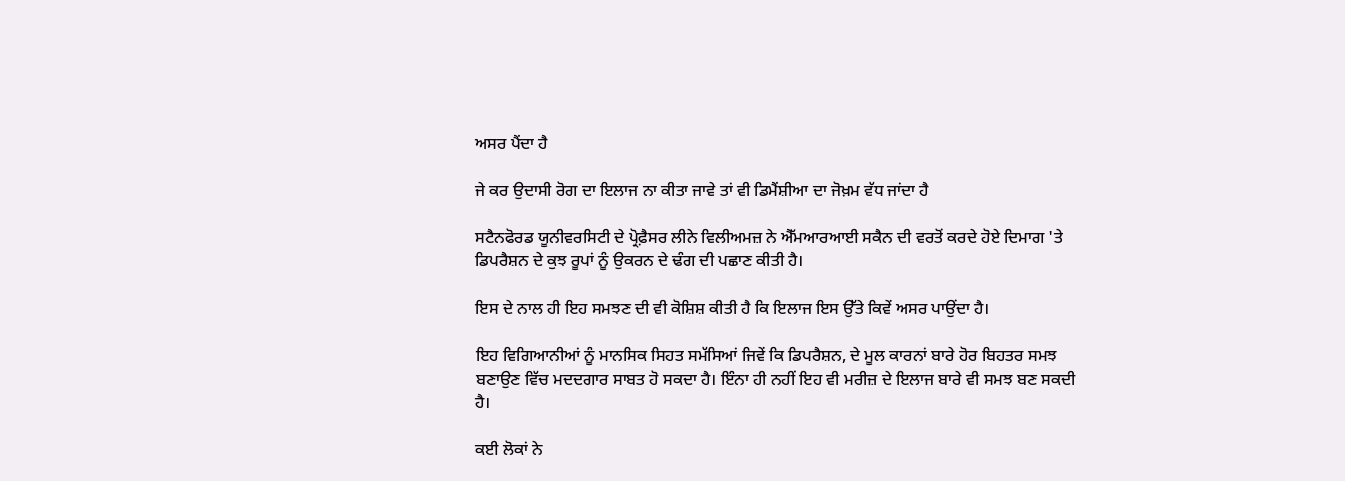ਅਸਰ ਪੈਂਦਾ ਹੈ

ਜੇ ਕਰ ਉਦਾਸੀ ਰੋਗ ਦਾ ਇਲਾਜ ਨਾ ਕੀਤਾ ਜਾਵੇ ਤਾਂ ਵੀ ਡਿਮੈਂਸ਼ੀਆ ਦਾ ਜੋਖ਼ਮ ਵੱਧ ਜਾਂਦਾ ਹੈ

ਸਟੈਨਫੋਰਡ ਯੂਨੀਵਰਸਿਟੀ ਦੇ ਪ੍ਰੋਫ਼ੈਸਰ ਲੀਨੇ ਵਿਲੀਅਮਜ਼ ਨੇ ਐੱਮਆਰਆਈ ਸਕੈਨ ਦੀ ਵਰਤੋਂ ਕਰਦੇ ਹੋਏ ਦਿਮਾਗ 'ਤੇ ਡਿਪਰੈਸ਼ਨ ਦੇ ਕੁਝ ਰੂਪਾਂ ਨੂੰ ਉਕਰਨ ਦੇ ਢੰਗ ਦੀ ਪਛਾਣ ਕੀਤੀ ਹੈ।

ਇਸ ਦੇ ਨਾਲ ਹੀ ਇਹ ਸਮਝਣ ਦੀ ਵੀ ਕੋਸ਼ਿਸ਼ ਕੀਤੀ ਹੈ ਕਿ ਇਲਾਜ ਇਸ ਉੱਤੇ ਕਿਵੇਂ ਅਸਰ ਪਾਉਂਦਾ ਹੈ।

ਇਹ ਵਿਗਿਆਨੀਆਂ ਨੂੰ ਮਾਨਸਿਕ ਸਿਹਤ ਸਮੱਸਿਆਂ ਜਿਵੇਂ ਕਿ ਡਿਪਰੈਸ਼ਨ, ਦੇ ਮੂਲ ਕਾਰਨਾਂ ਬਾਰੇ ਹੋਰ ਬਿਹਤਰ ਸਮਝ ਬਣਾਉਣ ਵਿੱਚ ਮਦਦਗਾਰ ਸਾਬਤ ਹੋ ਸਕਦਾ ਹੈ। ਇੰਨਾ ਹੀ ਨਹੀਂ ਇਹ ਵੀ ਮਰੀਜ਼ ਦੇ ਇਲਾਜ ਬਾਰੇ ਵੀ ਸਮਝ ਬਣ ਸਕਦੀ ਹੈ।

ਕਈ ਲੋਕਾਂ ਨੇ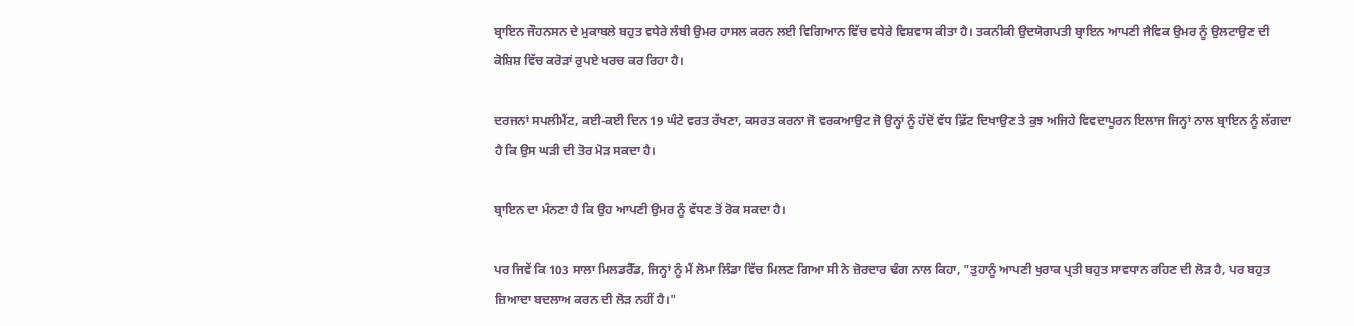ਬ੍ਰਾਇਨ ਜੌਹਨਸਨ ਦੇ ਮੁਕਾਬਲੇ ਬਹੁਤ ਵਧੇਰੇ ਲੰਬੀ ਉਮਰ ਹਾਸਲ ਕਰਨ ਲਈ ਵਿਗਿਆਨ ਵਿੱਚ ਵਧੇਰੇ ਵਿਸ਼ਵਾਸ ਕੀਤਾ ਹੈ। ਤਕਨੀਕੀ ਉਦਯੋਗਪਤੀ ਬ੍ਰਾਇਨ ਆਪਣੀ ਜੈਵਿਕ ਉਮਰ ਨੂੰ ਉਲਟਾਉਣ ਦੀ ਕੋਸ਼ਿਸ਼ ਵਿੱਚ ਕਰੋੜਾਂ ਰੁਪਏ ਖਰਚ ਕਰ ਰਿਹਾ ਹੈ।

ਦਰਜਨਾਂ ਸਪਲੀਮੈਂਟ, ਕਈ-ਕਈ ਦਿਨ 19 ਘੰਟੇ ਵਰਤ ਰੱਖਣਾ, ਕਸਰਤ ਕਰਨਾ ਜੋ ਵਰਕਆਉਟ ਜੋ ਉਨ੍ਹਾਂ ਨੂੰ ਹੱਦੋਂ ਵੱਧ ਫ਼ਿੱਟ ਦਿਖਾਉਣ ਤੇ ਕੁਝ ਅਜਿਹੇ ਵਿਵਦਾਪੂਰਨ ਇਲਾਜ ਜਿਨ੍ਹਾਂ ਨਾਲ ਬ੍ਰਾਇਨ ਨੂੰ ਲੱਗਦਾ ਹੈ ਕਿ ਉਸ ਘੜੀ ਦੀ ਤੋਰ ਮੋੜ ਸਕਦਾ ਹੈ।

ਬ੍ਰਾਇਨ ਦਾ ਮੰਨਣਾ ਹੈ ਕਿ ਉਹ ਆਪਣੀ ਉਮਰ ਨੂੰ ਵੱਧਣ ਤੋਂ ਰੋਕ ਸਕਦਾ ਹੈ।

ਪਰ ਜਿਵੇਂ ਕਿ 103 ਸਾਲਾ ਮਿਲਡਰੈੱਡ, ਜਿਨ੍ਹਾਂ ਨੂੰ ਮੈਂ ਲੋਮਾ ਲਿੰਡਾ ਵਿੱਚ ਮਿਲਣ ਗਿਆ ਸੀ ਨੇ ਜ਼ੋਰਦਾਰ ਢੰਗ ਨਾਲ ਕਿਹਾ, "ਤੁਹਾਨੂੰ ਆਪਣੀ ਖੁਰਾਕ ਪ੍ਰਤੀ ਬਹੁਤ ਸਾਵਧਾਨ ਰਹਿਣ ਦੀ ਲੋੜ ਹੈ, ਪਰ ਬਹੁਤ ਜ਼ਿਆਦਾ ਬਦਲਾਅ ਕਰਨ ਦੀ ਲੋੜ ਨਹੀਂ ਹੈ।"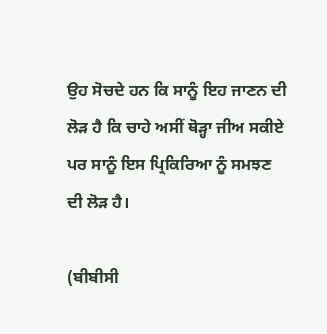ਉਹ ਸੋਚਦੇ ਹਨ ਕਿ ਸਾਨੂੰ ਇਹ ਜਾਣਨ ਦੀ ਲੋੜ ਹੈ ਕਿ ਚਾਹੇ ਅਸੀਂ ਥੋੜ੍ਹਾ ਜੀਅ ਸਕੀਏ ਪਰ ਸਾਨੂੰ ਇਸ ਪ੍ਰਿਕਿਰਿਆ ਨੂੰ ਸਮਝਣ ਦੀ ਲੋੜ ਹੈ।

(ਬੀਬੀਸੀ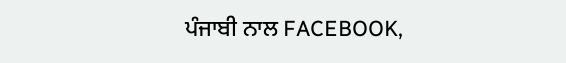ਪੰਜਾਬੀ ਨਾਲ FACEBOOK,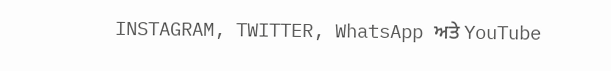INSTAGRAM, TWITTER, WhatsApp ਅਤੇ YouTube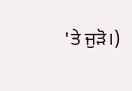'ਤੇ ਜੁੜੋ।)